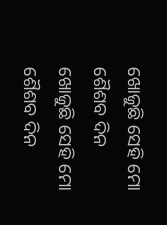ଖୋଜୁଛି ସେହି ମୋ ଶୈଶବ ଦିନ
ଖୋଜୁଛି ସେହି ମୋ ଶୈଶବ ଦିନ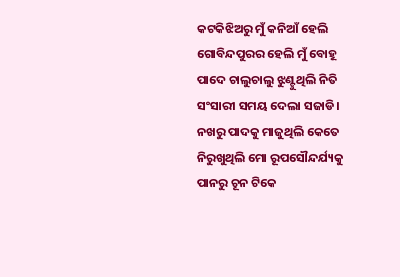କଟକିଝିଅରୁ ମୁଁ କନିଆଁ ହେଲି
ଗୋବିନ୍ଦପୁରର ହେଲି ମୁଁ ବୋହୂ
ପାଦେ ଚାଲୁଚାଲୁ ଝୁଣ୍ଟୁଥିଲି ନିତି
ସଂସାରୀ ସମୟ ଦେଲା ସଜାଡି।
ନଖରୁ ପାଦକୁ ମାଜୁଥିଲି କେତେ
ନିରୁଖୁଥିଲି ମୋ ରୂପସୌନ୍ଦର୍ଯ୍ୟକୁ
ପାନରୁ ଚୂନ ଟିକେ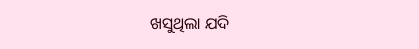ଖସୁଥିଲା ଯଦି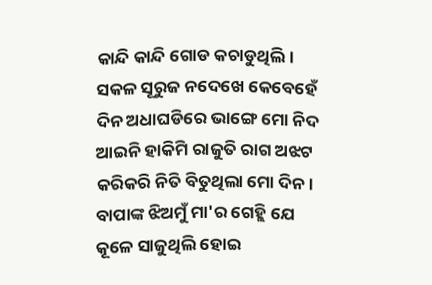କାନ୍ଦି କାନ୍ଦି ଗୋଡ କଚାଡୁଥିଲି।
ସକଳ ସୂରୁଜ ନଦେଖେ କେବେହେଁ
ଦିନ ଅଧାଘଡିରେ ଭାଙ୍ଗେ ମୋ ନିଦ
ଆଇନି ହାକିମି ରାଜୁତି ରାଗ ଅଝଟ
କରିକରି ନିତି ବିତୁଥିଲା ମୋ ଦିନ।
ବାପାଙ୍କ ଝିଅମୁଁ ମା'ର ଗେହ୍ଲି ଯେ
କୂଳେ ସାଜୁଥିଲି ହୋଇ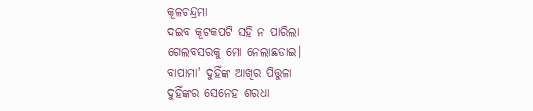କୂଳଚନ୍ଦ୍ରମା
ଦଇବ କୂଟକପଟି ସହି ନ ପାରିଲା
ଗେଲବସରକୁ ମୋ ନେଲାଛଡାଇ।
ବାପାମା' ଦୁହିଁଙ୍କ ଆଖିର ପିତ୍ତୁଳା
ଦୁହିଁଙ୍କର ସେନେହ ଶରଧା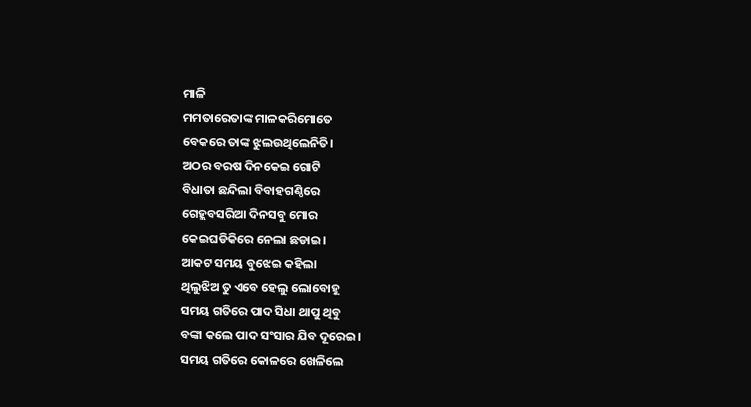ମାଳି
ମମତାରେତାଙ୍କ ମାଳକରିମୋତେ
ବେକରେ ତାଙ୍କ ଝୁଲଉଥିଲେନିତି।
ଅଠର ବରଷ ଦିନକେଇ ଗୋଟି
ବିଧାତା ଛନ୍ଦିଲା ବିବାହଗଣ୍ଠିରେ
ଗେହ୍ଲବସରିଆ ଦିନସବୁ ମୋର
କେଇଘଡିକିରେ ନେଲା ଛଡାଇ।
ଆକଟ ସମୟ ବୁଝେଇ କହିଲା
ଥିଲୁଝିଅ ତୁ ଏବେ ହେଲୁ ଲୋବୋହୂ
ସମୟ ଗତିରେ ପାଦ ସିଧା ଥାପୁ ଥିବୁ
ବଙ୍କା କଲେ ପାଦ ସଂସାର ଯିବ ଦୂରେଇ।
ସମୟ ଗତିରେ କୋଳରେ ଖେଳିଲେ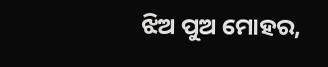ଝିଅ ପୁଅ ମୋହର,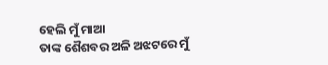ହେଲି ମୁଁ ମାଆ
ତାଙ୍କ ଶୈଶବର ଅଳି ଅଝଟରେ ମୁଁ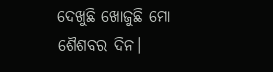ଦେଖୁଛି ଖୋଜୁଛି ମୋ ଶୈଶବର ଦିନ।